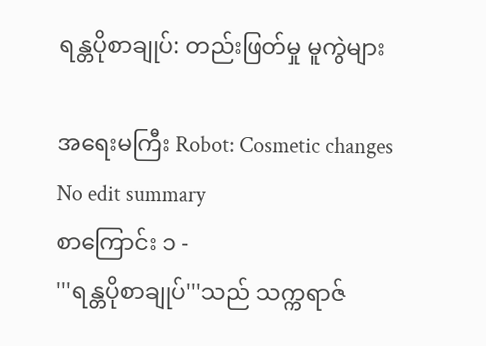ရန္တပိုစာချုပ်: တည်းဖြတ်မှု မူကွဲများ

အရေးမကြီး Robot: Cosmetic changes
No edit summary
စာကြောင်း ၁ -
'''ရန္တပိုစာချုပ်'''သည် သက္ကရာဇ်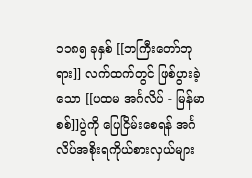၁၁၈၅ ခုနှစ် [[ဘကြီးတော်ဘုရား]] လက်ထက်တွင် ဖြစ်ပွားခဲ့သော [[ပထမ အင်္ဂလိပ် - မြန်မာစစ်]]ပွဲကို ပြေငြိမ်းစေရန် အင်္ဂလိပ်အစိုးရကိုယ်စားလှယ်များ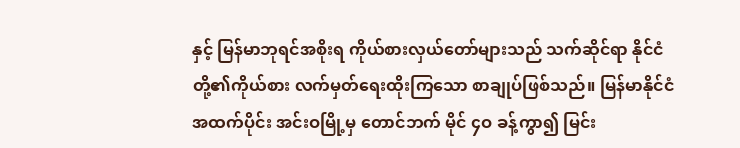နှင့် မြန်မာဘုရင်အစိုးရ ကိုယ်စားလှယ်တော်များသည် သက်ဆိုင်ရာ နိုင်ငံတို့၏ကိုယ်စား လက်မှတ်ရေးထိုးကြသော စာချုပ်ဖြစ်သည်။ မြန်မာနိုင်ငံအထက်ပိုင်း အင်းဝမြို့မှ တောင်ဘက် မိုင် ၄ဝ ခန့်ကွာ၍ မြင်း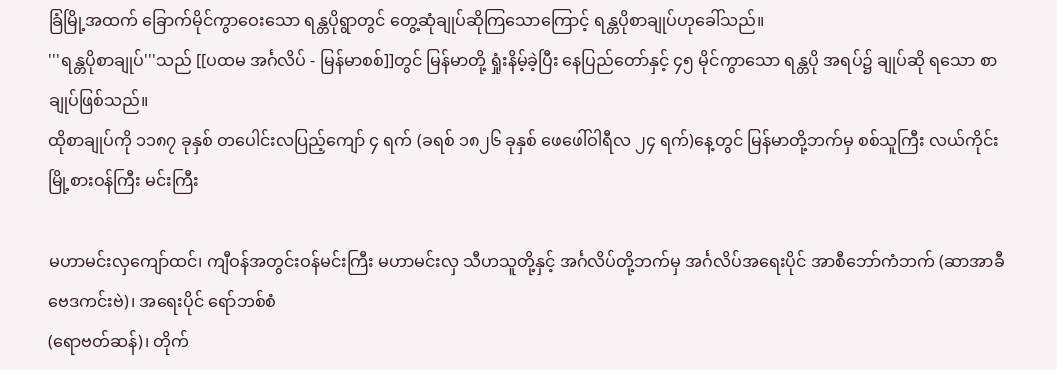ခြံမြို့အထက် ခြောက်မိုင်ကွာဝေးသော ရန္တပိုရွာတွင် တွေ့ဆုံချုပ်ဆိုကြသောကြောင့် ရန္တပိုစာချုပ်ဟုခေါ်သည်။
'''ရန္တပိုစာချုပ်'''သည် [[ပထမ အင်္ဂလိပ် - မြန်မာစစ်]]တွင် မြန်မာတို့ ရှုံးနိမ့်ခဲ့ပြီး နေပြည်တော်နှင့် ၄၅ မိုင်ကွာသော ရန္တပို အရပ်၌ ချုပ်ဆို ရသော စာချုပ်ဖြစ်သည်။
ထိုစာချုပ်ကို ၁၁၈၇ ခုနှစ် တပေါင်းလပြည့်ကျော် ၄ ရက် (ခရစ် ၁၈၂၆ ခုနှစ် ဖေဖေါ်ဝါရီလ ၂၄ ရက်)နေ့တွင် မြန်မာတို့ဘက်မှ စစ်သူကြီး လယ်ကိုင်းမြို့စားဝန်ကြီး မင်းကြီး

မဟာမင်းလှကျော်ထင်၊ ကျီဝန်အတွင်းဝန်မင်းကြီး မဟာမင်းလှ သီဟသူတို့နှင့် အင်္ဂလိပ်တို့ဘက်မှ အင်္ဂလိပ်အရေးပိုင် အာစီဘော်ကံဘက် (ဆာအာခီဗေဒကင်းဗဲ)၊ အရေးပိုင် ရော်ဘစ်စံ
(ရောဗတ်ဆန်)၊ တိုက်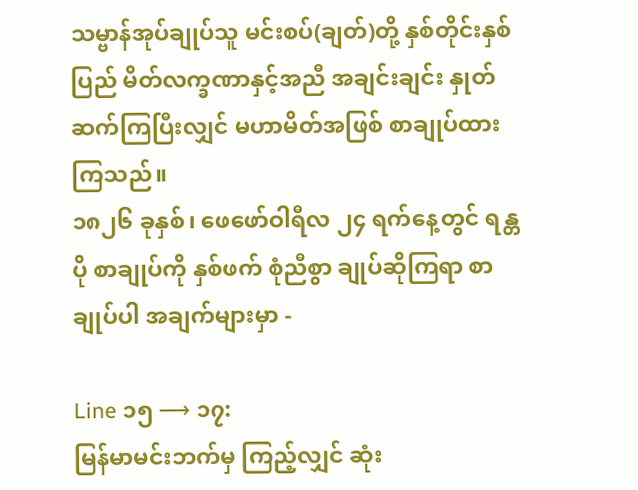သမ္ဗာန်အုပ်ချုပ်သူ မင်းစပ်(ချတ်)တို့ နှစ်တိုင်းနှစ်ပြည် မိတ်လက္ခဏာနှင့်အညီ အချင်းချင်း နှုတ်ဆက်ကြပြီးလျှင် မဟာမိတ်အဖြစ် စာချုပ်ထားကြသည်။
၁၈၂၆ ခုနှစ်၊ ဖေဖော်ဝါရီလ ၂၄ ရက်နေ့တွင် ရန္တပို စာချုပ်ကို နှစ်ဖက် စုံညီစွာ ချုပ်ဆိုကြရာ စာချုပ်ပါ အချက်များမှာ -

Line ၁၅ ⟶ ၁၇:
မြန်မာမင်းဘက်မှ ကြည့်လျှင် ဆုံး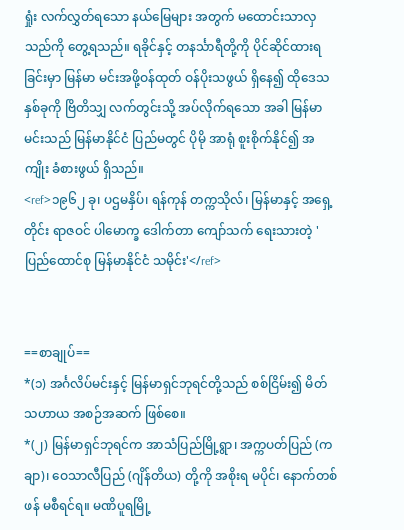ရှုံး လက်လွှတ်ရသော နယ်မြေများ အတွက် မထောင်းသာလှသည်ကို တွေ့ရသည်။ ရခိုင်နှင့် တနင်္သာရီတို့ကို ပိုင်ဆိုင်ထားရခြင်းမှာ မြန်မာ မင်းအဖို့ဝန်ထုတ် ဝန်ပိုးသဖွယ် ရှိနေ၍ ထိုဒေသ နှစ်ခုကို ဗြိတိသျှ လက်တွင်းသို့ အပ်လိုက်ရသော အခါ မြန်မာမင်းသည် မြန်မာနိုင်ငံ ပြည်မတွင် ပိုမို အာရုံ စူးစိုက်နိုင်၍ အကျိုး ခံစားဖွယ် ရှိသည်။
<ref>၁၉၆၂ ခု၊ ပဌမနှိပ်၊ ရန်ကုန် တက္ကသိုလ်၊ မြန်မာနှင့် အရှေ့တိုင်း ရာဇဝင် ပါမောက္ခ ဒေါက်တာ ကျော်သက် ရေးသားတဲ့ 'ပြည်ထောင်စု မြန်မာနိုင်ငံ သမိုင်း'</ref>


==စာချုပ်==
*(၁) အင်္ဂလိပ်မင်းနှင့် မြန်မာရှင်ဘုရင်တို့သည် စစ်ငြိမ်း၍ မိတ်သဟာယ အစဉ်အဆက် ဖြစ်စေ။
*(၂) မြန်မာရှင်ဘုရင်က အာသံပြည်မြို့ရွာ၊ အက္ကပတ်ပြည် (ကချာ)၊ ဝေသာလီပြည် (ဂျိန်တိယ) တို့ကို အစိုးရ မပိုင်၊ နောက်တစ်ဖန် မစီရင်ရ။ မဏိပူရမြို့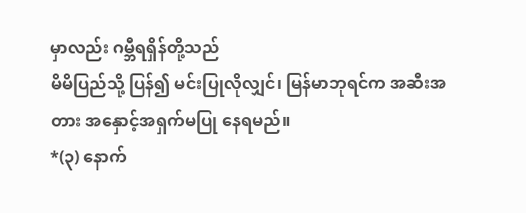မှာလည်း ဂမ္ဘီရရှိန်တို့သည်
မိမိပြည်သို့ ပြန်၍ မင်းပြုလိုလျှင်၊ မြန်မာဘုရင်က အဆီးအတား အနှောင့်အရှက်မပြု နေရမည်။
*(၃) နောက်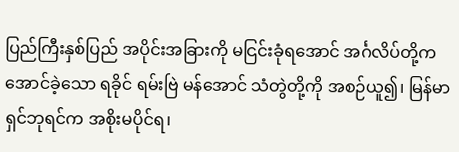ပြည်ကြီးနှစ်ပြည် အပိုင်းအခြားကို မငြင်းခုံရအောင် အင်္ဂလိပ်တို့ကအောင်ခဲ့သော ရခိုင် ရမ်းဗြဲ မန်အောင် သံတွဲတို့ကို အစဉ်ယူ၍၊ မြန်မာရှင်ဘုရင်က အစိုးမပိုင်ရ၊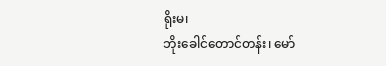ရိုးမ၊
ဘိုးခေါင်တောင်တန်း၊ မော်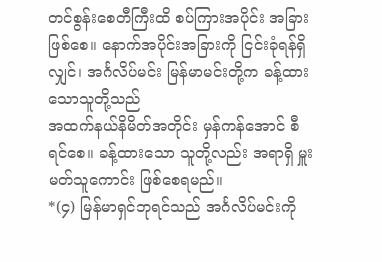တင်စွန်းစေတီကြီးထိ စပ်ကြားအပိုင်း အခြားဖြစ်စေ။ နောက်အပိုင်းအခြားကို ငြင်းခုံရန်ရှိလျှင်၊ အင်္ဂလိပ်မင်း မြန်မာမင်းတို့က ခန့်ထားသောသူတို့သည်
အထက်နယ်နိမိတ်အတိုင်း မှန်ကန်အောင် စီရင်စေ။ ခန့်ထားသော သူတို့လည်း အရာရှိ မှူးမတ်သူကောင်း ဖြစ်စေရမည်။
*(၄) မြန်မာရှင်ဘုရင်သည် အင်္ဂလိပ်မင်းကို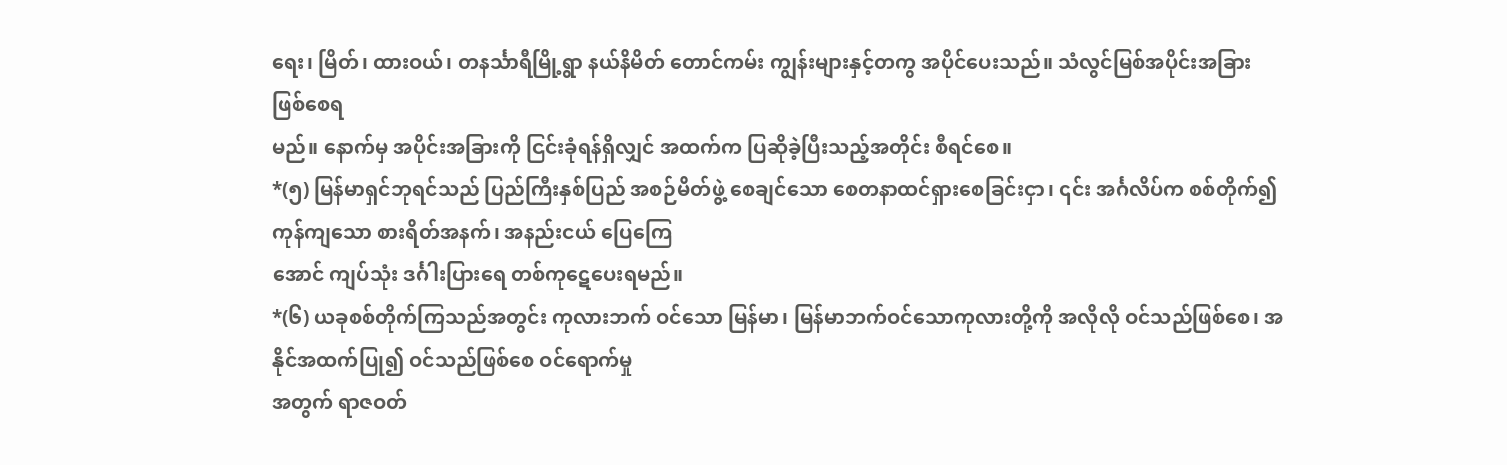ရေး၊ မြိတ်၊ ထားဝယ်၊ တနင်္သာရီမြို့ရွာ နယ်နိမိတ် တောင်ကမ်း ကျွန်းများနှင့်တကွ အပိုင်ပေးသည်။ သံလွင်မြစ်အပိုင်းအခြား ဖြစ်စေရ
မည်။ နောက်မှ အပိုင်းအခြားကို ငြင်းခုံရန်ရှိလျှင် အထက်က ပြဆိုခဲ့ပြီးသည့်အတိုင်း စီရင်စေ။
*(၅) မြန်မာရှင်ဘုရင်သည် ပြည်ကြီးနှစ်ပြည် အစဉ်မိတ်ဖွဲ့ စေချင်သော စေတနာထင်ရှားစေခြင်းငှာ၊ ၎င်း အင်္ဂလိပ်က စစ်တိုက်၍ ကုန်ကျသော စားရိတ်အနက်၊ အနည်းငယ် ပြေကြေ
အောင် ကျပ်သုံး ဒင်္ဂါးပြားရေ တစ်ကုဋေပေးရမည်။
*(၆) ယခုစစ်တိုက်ကြသည်အတွင်း ကုလားဘက် ဝင်သော မြန်မာ၊ မြန်မာဘက်ဝင်သောကုလားတို့ကို အလိုလို ဝင်သည်ဖြစ်စေ၊ အနိုင်အထက်ပြု၍ ဝင်သည်ဖြစ်စေ ဝင်ရောက်မှု
အတွက် ရာဇဝတ်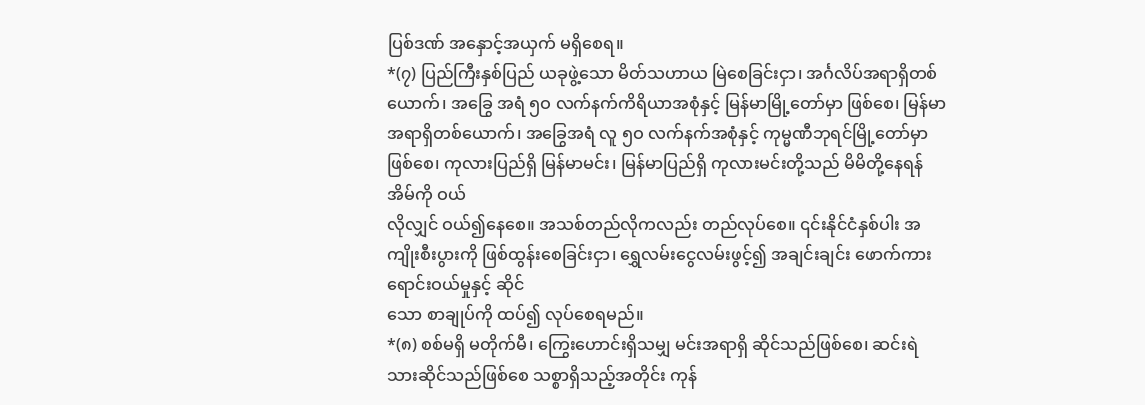ပြစ်ဒဏ် အနှောင့်အယှက် မရှိစေရ။
*(၇) ပြည်ကြီးနှစ်ပြည် ယခုဖွဲ့သော မိတ်သဟာယ မြဲစေခြင်းငှာ၊ အင်္ဂလိပ်အရာရှိတစ်ယောက်၊ အခြွေ အရံ ၅ဝ လက်နက်ကိရိယာအစုံနှင့် မြန်မာမြို့တော်မှာ ဖြစ်စေ၊ မြန်မာ
အရာရှိတစ်ယောက်၊ အခြွေအရံ လူ ၅ဝ လက်နက်အစုံနှင့် ကုမ္မဏီဘုရင်မြို့တော်မှာဖြစ်စေ၊ ကုလားပြည်ရှိ မြန်မာမင်း၊ မြန်မာပြည်ရှိ ကုလားမင်းတို့သည် မိမိတို့နေရန် အိမ်ကို ဝယ်
လိုလျှင် ဝယ်၍နေစေ။ အသစ်တည်လိုကလည်း တည်လုပ်စေ။ ၎င်းနိုင်ငံနှစ်ပါး အကျိုးစီးပွားကို ဖြစ်ထွန်းစေခြင်းငှာ၊ ရွှေလမ်းငွေလမ်းဖွင့်၍ အချင်းချင်း ဖောက်ကားရောင်းဝယ်မှုနှင့် ဆိုင်
သော စာချုပ်ကို ထပ်၍ လုပ်စေရမည်။
*(၈) စစ်မရှိ မတိုက်မီ၊ ကြွေးဟောင်းရှိသမျှ မင်းအရာရှိ ဆိုင်သည်ဖြစ်စေ၊ ဆင်းရဲသားဆိုင်သည်ဖြစ်စေ သစ္စာရှိသည့်အတိုင်း ကုန်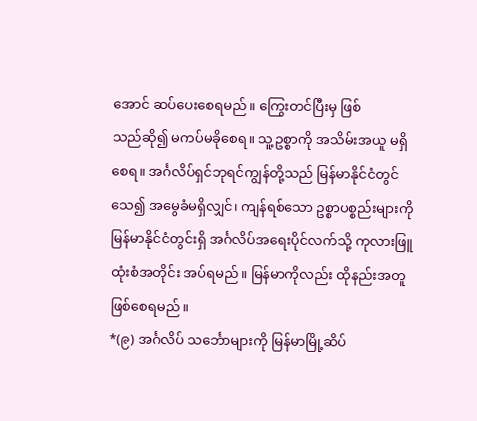အောင် ဆပ်ပေးစေရမည်။ ကြွေးတင်ပြီးမှ ဖြစ်
သည်ဆို၍ မကပ်မခိုစေရ။ သူ့ဥစ္စာကို အသိမ်းအယူ မရှိစေရ။ အင်္ဂလိပ်ရှင်ဘုရင်ကျွန်တို့သည် မြန်မာနိုင်ငံတွင် သေ၍ အမွေခံမရှိလျှင်၊ ကျန်ရစ်သော ဥစ္စာပစ္စည်းများကို မြန်မာနိုင်ငံတွင်းရှိ အင်္ဂလိပ်အရေးပိုင်လက်သို့ ကုလားဖြူထုံးစံအတိုင်း အပ်ရမည်။ မြန်မာကိုလည်း ထိုနည်းအတူ ဖြစ်စေရမည်။
*(၉) အင်္ဂလိပ် သင်္ဘောများကို မြန်မာမြို့ဆိပ်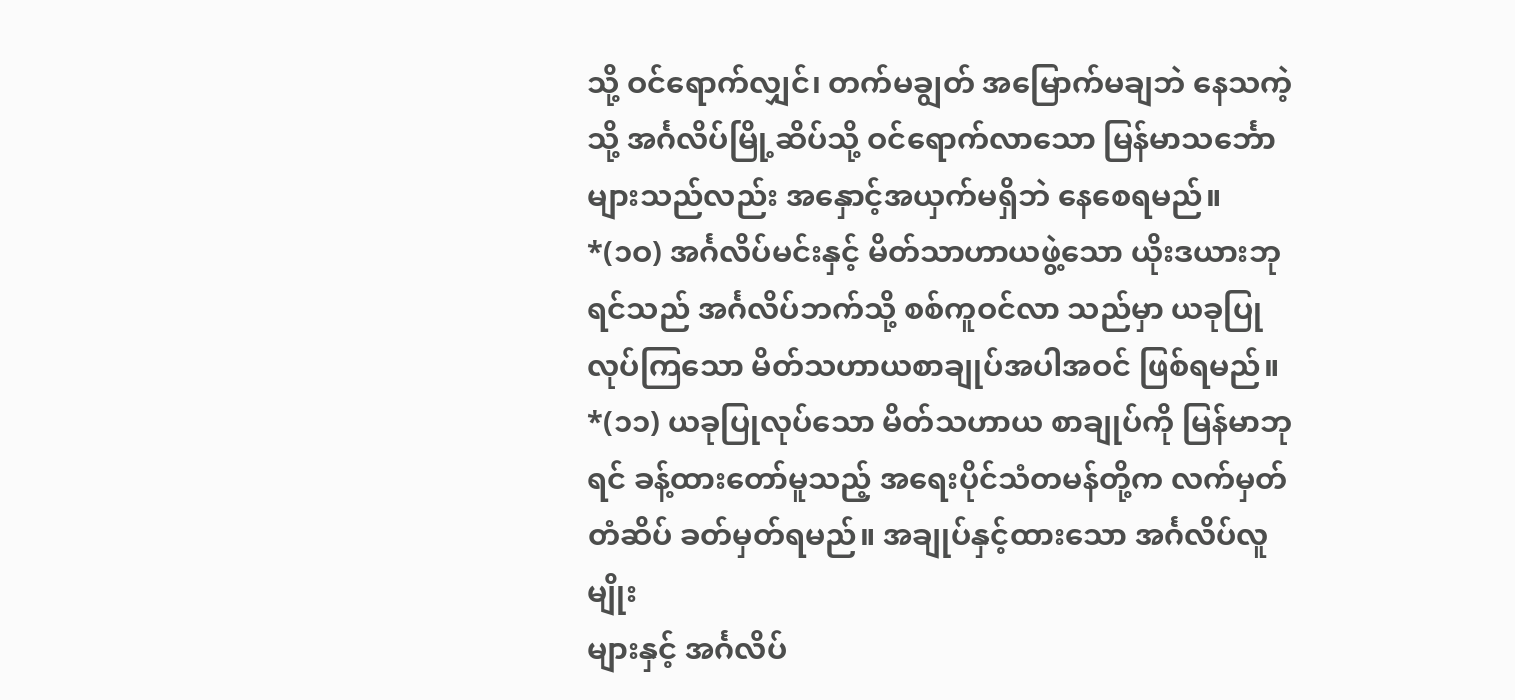သို့ ဝင်ရောက်လျှင်၊ တက်မချွတ် အမြောက်မချဘဲ နေသကဲ့သို့ အင်္ဂလိပ်မြို့ဆိပ်သို့ ဝင်ရောက်လာသော မြန်မာသင်္ဘောများသည်လည်း အနှောင့်အယှက်မရှိဘဲ နေစေရမည်။
*(၁ဝ) အင်္ဂလိပ်မင်းနှင့် မိတ်သာဟာယဖွဲ့သော ယိုးဒယားဘုရင်သည် အင်္ဂလိပ်ဘက်သို့ စစ်ကူဝင်လာ သည်မှာ ယခုပြု လုပ်ကြသော မိတ်သဟာယစာချုပ်အပါအဝင် ဖြစ်ရမည်။
*(၁၁) ယခုပြုလုပ်သော မိတ်သဟာယ စာချုပ်ကို မြန်မာဘုရင် ခန့်ထားတော်မူသည့် အရေးပိုင်သံတမန်တို့က လက်မှတ်တံဆိပ် ခတ်မှတ်ရမည်။ အချုပ်နှင့်ထားသော အင်္ဂလိပ်လူမျိုး
များနှင့် အင်္ဂလိပ်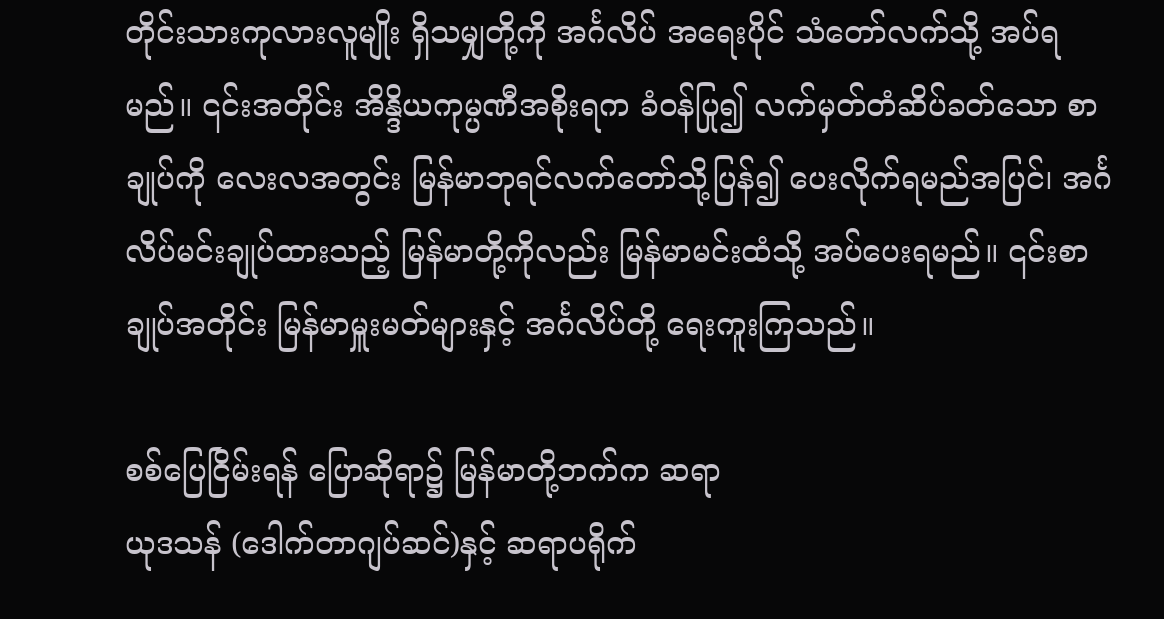တိုင်းသားကုလားလူမျိုး ရှိသမျှတို့ကို အင်္ဂလိပ် အရေးပိုင် သံတော်လက်သို့ အပ်ရမည်။ ၎င်းအတိုင်း အိန္ဒိယကုမ္ပဏီအစိုးရက ခံဝန်ပြု၍ လက်မှတ်တံဆိပ်ခတ်သော စာချုပ်ကို လေးလအတွင်း မြန်မာဘုရင်လက်တော်သို့ပြန်၍ ပေးလိုက်ရမည်အပြင်၊ အင်္ဂလိပ်မင်းချုပ်ထားသည့် မြန်မာတို့ကိုလည်း မြန်မာမင်းထံသို့ အပ်ပေးရမည်။ ၎င်းစာချုပ်အတိုင်း မြန်မာမှူးမတ်များနှင့် အင်္ဂလိပ်တို့ ရေးကူးကြသည်။

စစ်ပြေငြိမ်းရန် ပြောဆိုရာ၌ မြန်မာတို့ဘက်က ဆရာ
ယုဒသန် (ဒေါက်တာဂျပ်ဆင်)နှင့် ဆရာပရိုက်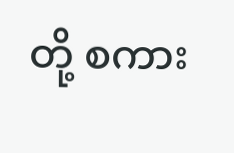တို့ စကား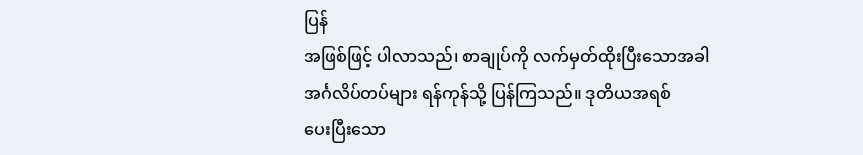ပြန်
အဖြစ်ဖြင့် ပါလာသည်၊ စာချုပ်ကို လက်မှတ်ထိုးပြီးသောအခါ
အင်္ဂလိပ်တပ်များ ရန်ကုန်သို့ ပြန်ကြသည်။ ဒုတိယအရစ်
ပေးပြီးသော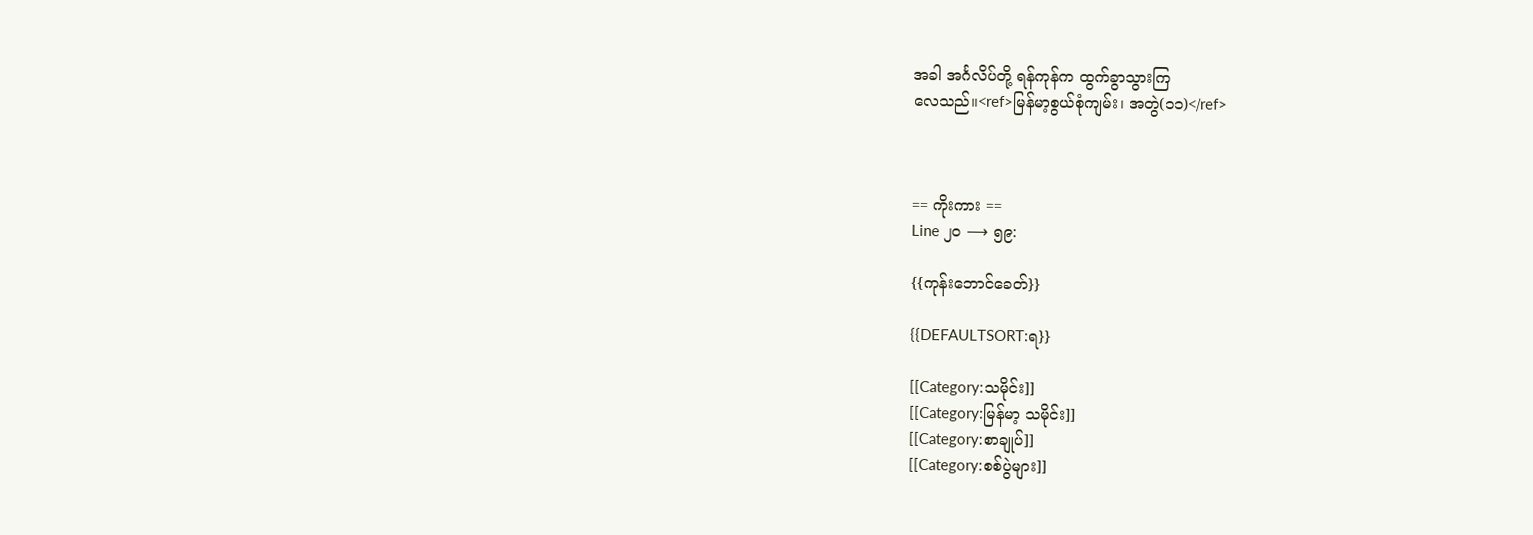အခါ အင်္ဂလိပ်တို့ ရန်ကုန်က ထွက်ခွာသွားကြ
လေသည်။<ref>မြန်မာ့စွယ်စုံကျမ်း၊ အတွဲ(၁၁)</ref>



== ကိုးကား ==
Line ၂၀ ⟶ ၅၉:

{{ကုန်းဘောင်ခေတ်}}

{{DEFAULTSORT:ရ}}

[[Category:သမိုင်း]]
[[Category:မြန်မာ့ သမိုင်း]]
[[Category:စာချုပ်]]
[[Category:စစ်ပွဲများ]]